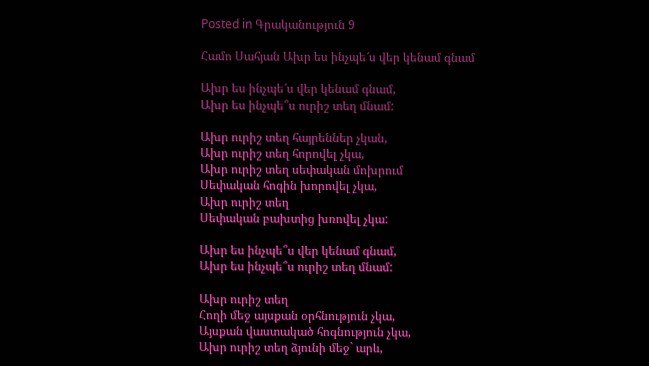Posted in Գրականություն 9

Համո Սահյան Ախր ես ինչպե՜ս վեր կենամ գնամ

Ախր ես ինչպե՜ս վեր կենամ գնամ,
Ախր ես ինչպե՞ս ուրիշ տեղ մնամ:

Ախր ուրիշ տեղ հայրեններ չկան,
Ախր ուրիշ տեղ հորովել չկա,
Ախր ուրիշ տեղ սեփական մոխրում
Սեփական հոգին խորովել չկա,
Ախր ուրիշ տեղ
Սեփական բախտից խռովել չկա:

Ախր ես ինչպե՞ս վեր կենամ գնամ,
Ախր ես ինչպե՞ս ուրիշ տեղ մնամ:

Ախր ուրիշ տեղ
Հողի մեջ այսքան օրհնություն չկա,
Այսքան վաստակած հոգնություն չկա,
Ախր ուրիշ տեղ ձյունի մեջ` արև,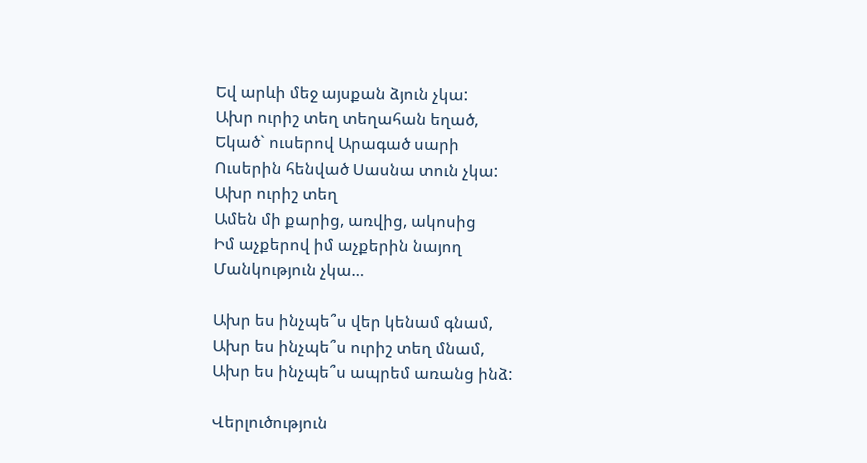Եվ արևի մեջ այսքան ձյուն չկա:
Ախր ուրիշ տեղ տեղահան եղած,
Եկած` ուսերով Արագած սարի
Ուսերին հենված Սասնա տուն չկա:
Ախր ուրիշ տեղ
Ամեն մի քարից, առվից, ակոսից
Իմ աչքերով իմ աչքերին նայող
Մանկություն չկա…

Ախր ես ինչպե՞ս վեր կենամ գնամ,
Ախր ես ինչպե՞ս ուրիշ տեղ մնամ,
Ախր ես ինչպե՞ս ապրեմ առանց ինձ:

Վերլուծություն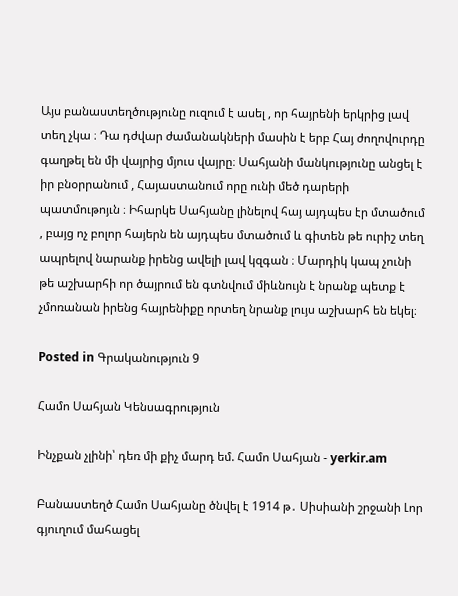Այս բանաստեղծությունը ուզում է ասել , որ հայրենի երկրից լավ տեղ չկա ։ Դա դժվար ժամանակների մասին է երբ Հայ ժողովուրդը գաղթել են մի վայրից մյուս վայրը։ Սահյանի մանկությունը անցել է իր բնօրրանում , Հայաստանում որը ունի մեծ դարերի պատմութոյւն ։ Իհարկե Սահյանը լինելով հայ այդպես էր մտածում , բայց ոչ բոլոր հայերն են այդպես մտածում և գիտեն թե ուրիշ տեղ ապրելով նարանք իրենց ավելի լավ կզգան ։ Մարդիկ կապ չունի թե աշխարհի որ ծայրում են գտնվում միևնույն է նրանք պետք է չմոռանան իրենց հայրենիքը որտեղ նրանք լույս աշխարհ են եկել։

Posted in Գրականություն 9

Համո Սահյան Կենսագրություն

Ինչքան չլինի՝ դեռ մի քիչ մարդ եմ. Համո Սահյան - yerkir.am

Բանաստեղծ Համո Սահյանը ծնվել է 1914 թ․ Սիսիանի շրջանի Լոր գյուղում մահացել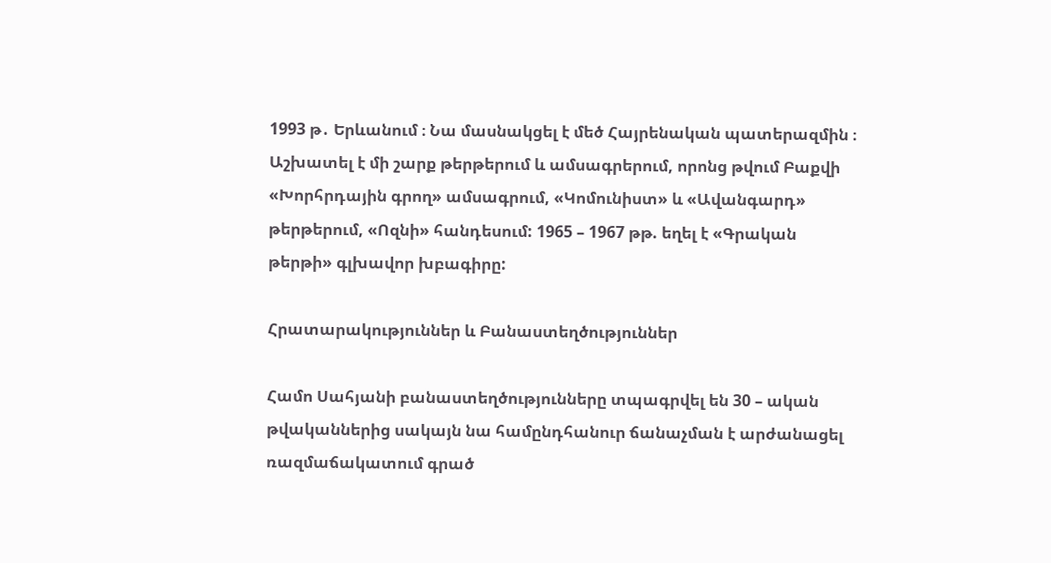1993 թ․ Երևանում ։ Նա մասնակցել է մեծ Հայրենական պատերազմին ։ Աշխատել է մի շարք թերթերում և ամսագրերում, որոնց թվում Բաքվի «Խորհրդային գրող» ամսագրում, «Կոմունիստ» և «Ավանգարդ» թերթերում, «Ոզնի» հանդեսում: 1965 – 1967 թթ. եղել է «Գրական թերթի» գլխավոր խբագիրը:

Հրատարակություններ և Բանաստեղծություններ

Համո Սահյանի բանաստեղծությունները տպագրվել են 30 – ական թվականներից սակայն նա համընդհանուր ճանաչման է արժանացել ռազմաճակատում գրած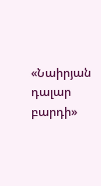«Նաիրյան դալար բարդի»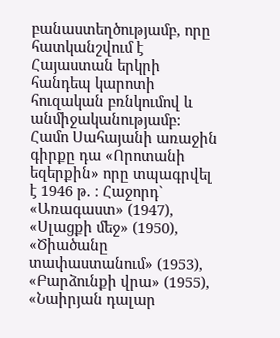բանաստեղծությամբ, որը հատկանշվում է Հայաստան երկրի հանդեպ կարոտի հուզական բռնկումով և անմիջականությամբ: Համո Սահայանի առաջին գիրքը դա «Որոտանի եզերքին» որը տպագրվել է 1946 թ. ։ Հաջորդ` «Առագաստ» (1947), «Սլացքի մեջ» (1950), «Ծիածանը տափաստանում» (1953), «Բարձունքի վրա» (1955), «Նաիրյան դալար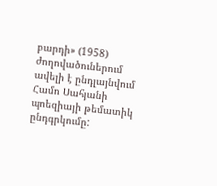բարդի» (1958) ժողովածուներում ավելի է ընդլայնվում Համո Սահյանի պոեզիայի թեմատիկ ընդգրկումը: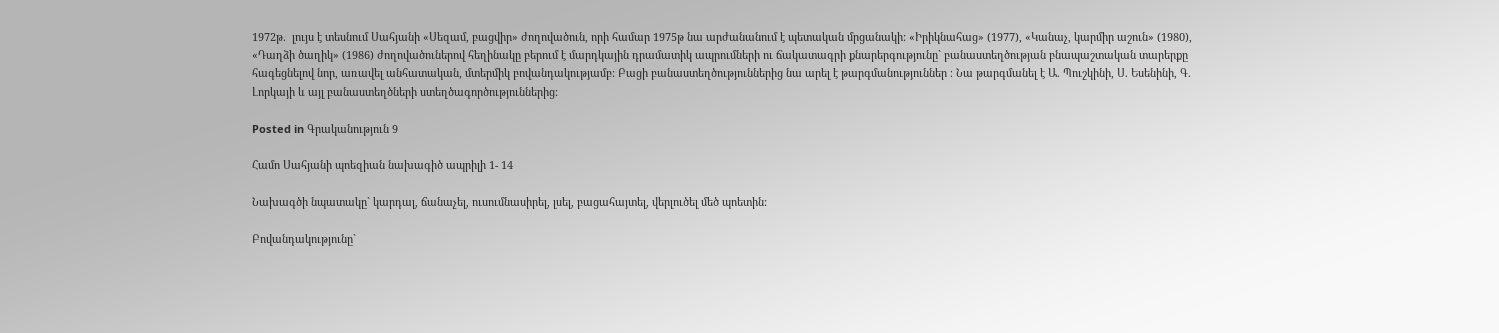1972թ.  լույս է տեսնում Սահյանի «Սեզամ, բացվիր» ժողովածուն, որի համար 1975թ նա արժանանում է պետական մրցանակի: «Իրիկնահաց» (1977), «Կանաչ, կարմիր աշուն» (1980), «Դաղձի ծաղիկ» (1986) ժողովածուներով հեղինակը բերում է մարդկային դրամատիկ ապրումների ու ճակատագրի քնարերգությունը` բանաստեղծության բնապաշտական տարերքը հագեցնելով նոր, առավել անհատական, մտերմիկ բովանդակությամբ: Բացի բանաստեղծություններից նա արել է թարգմանություններ ։ Նա թարգմանել է Ա. Պուշկինի, Ս. Եսենինի, Գ. Լորկայի և այլ բանաստեղծների ստեղծագործություններից:

Posted in Գրականություն 9

Համո Սահյանի պոեզիան նախագիծ ապրիլի 1- 14

Նախագծի նպատակը` կարդալ, ճանաչել, ուսումնասիրել, լսել, բացահայտել, վերլուծել մեծ պոետին:

Բովանդակությունը`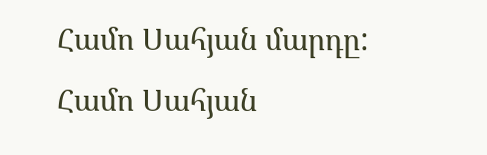Համո Սահյան մարդը:
Համո Սահյան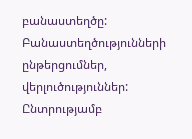բանաստեղծը:
Բանաստեղծությունների ընթերցումներ, վերլուծություններ:
Ընտրությամբ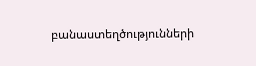բանաստեղծությունների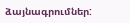ձայնագրումներ: